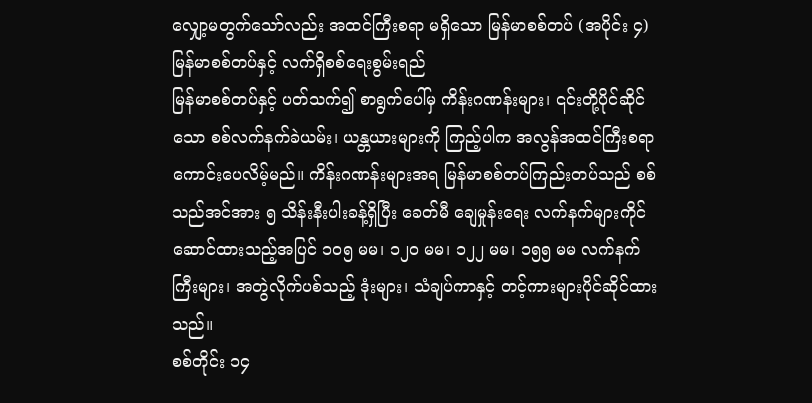လျှော့မတွက်သော်လည်း အထင်ကြီးစရာ မရှိသော မြန်မာစစ်တပ် (အပိုင်း ၄)
မြန်မာစစ်တပ်နှင့် လက်ရှိစစ်ရေးစွမ်းရည်
မြန်မာစစ်တပ်နှင့် ပတ်သက်၍ စာရွက်ပေါ်မှ ကိန်းဂဏန်းများ၊ ၎င်းတို့ပိုင်ဆိုင်သော စစ်လက်နက်ခဲယမ်း၊ ယန္တယားများကို ကြည့်ပါက အလွန်အထင်ကြီးစရာ ကောင်းပေလိမ့်မည်။ ကိန်းဂဏန်းများအရ မြန်မာစစ်တပ်ကြည်းတပ်သည် စစ်သည်အင်အား ၅ သိန်းနီးပါးခန့်ရှိပြီး ခေတ်မီ ချေမှုန်းရေး လက်နက်များကိုင်ဆောင်ထားသည့်အပြင် ၁၀၅ မမ၊ ၁၂၀ မမ၊ ၁၂၂ မမ၊ ၁၅၅ မမ လက်နက်ကြီးများ၊ အတွဲလိုက်ပစ်သည့် ဒုံးများ၊ သံချပ်ကာနှင့် တင့်ကားများပိုင်ဆိုင်ထားသည်။
စစ်တိုင်း ၁၄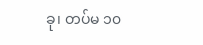ခု၊ တပ်မ ၁၀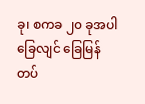ခု၊ စကခ ၂၀ ခုအပါ ခြေလျင် ခြေမြန် တပ်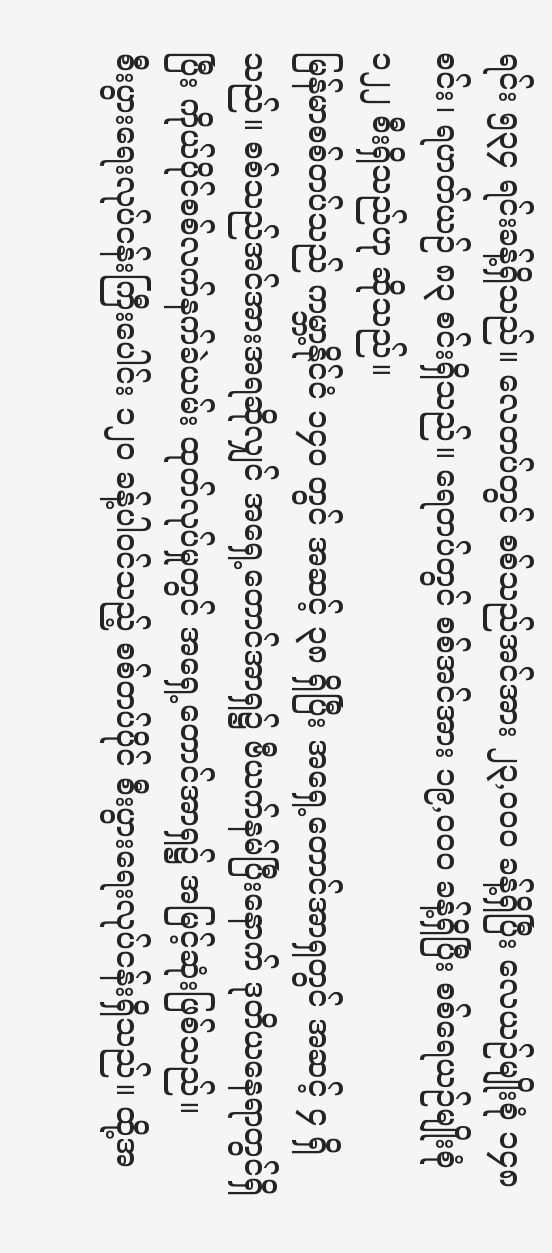ရင်း ၅၃၄ ရင်းခန့်ရှိသည်။ လေတပ်တွင် စစ်သည်အင်အား ၂၃,၀၀၀ ခန့်ရှိပြီး လေယဉ်မျိုးစုံ ၁၄၈ စင်း၊ ရဟတ်ယဉ် ၈၃ စင်းရှိသည်။ ရေတပ်တွင် စစ်အင်အား ၁၉,၀၀၀ ခန့်ရှိပြီး စစ်ရေယဉ်မျိုးစုံ ၁၂၂ စီးရှိသည်ဟု ဆိုသည်။
မြန်မာစစ်တပ်သည် ကမ္ဘာ့နိုင်ငံ ၁၄၀ တွင် အဆင့် ၃၈ ရှိပြီး အရှေ့တောင်အာရှတွင် အဆင့် ၄ ရှိသည်။ စစ်သည်အင်အားအရဆိုလျှင် အရှေ့တောင်အာရှ၌ ဗီယက်နမ်ပြီးနောက် ဒုတိယနေရာတွင်ရှိပြီး ကိုယ်ပိုင်စစ်လက်နက်ခဲယမ်း ထုတ်လုပ်မှုတွင် အရှေ့တောင်အာရှ၌ အမြင့်ဆုံးဖြစ်သည်။
စီးပွားရေးလုပ်ငန်းကြီးပေါင်း ၁၂၀ ခန့်ပါဝင်သည့် စစ်တပ်ပိုင် စီးပွားရေးလုပ်ငန်းရှိသည်။ ထို့အ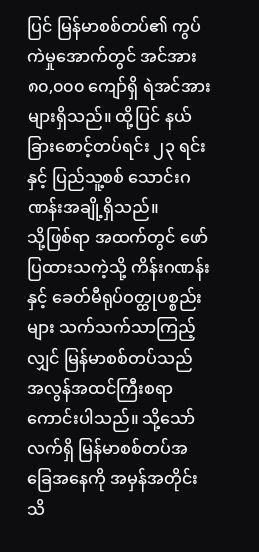ပြင် မြန်မာစစ်တပ်၏ ကွပ်ကဲမှုအောက်တွင် အင်အား ၈၀,၀၀၀ ကျော်ရှိ ရဲအင်အားများရှိသည်။ ထို့ပြင် နယ်ခြားစောင့်တပ်ရင်း ၂၃ ရင်းနှင့် ပြည်သူ့စစ် သောင်းဂဏန်းအချို့ရှိသည်။
သို့ဖြစ်ရာ အထက်တွင် ဖော်ပြထားသကဲ့သို့ ကိန်းဂဏန်းနှင့် ခေတ်မီရုပ်ဝတ္ထုပစ္စည်းများ သက်သက်သာကြည့်လျှင် မြန်မာစစ်တပ်သည် အလွန်အထင်ကြီးစရာ ကောင်းပါသည်။ သို့သော် လက်ရှိ မြန်မာစစ်တပ်အခြေအနေကို အမှန်အတိုင်း သိ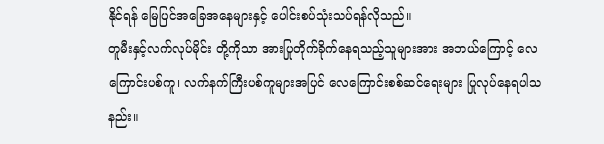နိုင်ရန် မြေပြင်အခြေအနေများနှင့် ပေါင်းစပ်သုံးသပ်ရန်လိုသည်။
တူမီးနှင့်လက်လုပ်မိုင်း တို့ကိုသာ အားပြုတိုက်ခိုက်နေရသည့်သူများအား အဘယ်ကြောင့် လေကြောင်းပစ်ကူ၊ လက်နက်ကြီးပစ်ကူများအပြင် လေကြောင်းစစ်ဆင်ရေးများ ပြုလုပ်နေရပါသနည်း။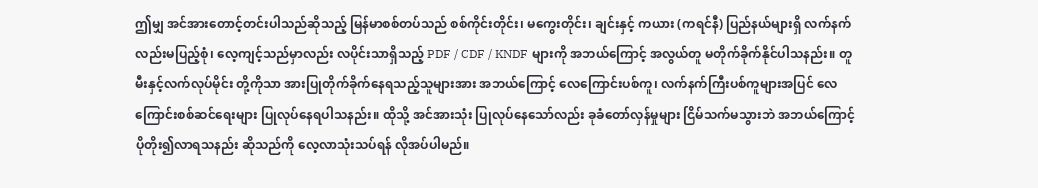ဤမျှ အင်အားတောင့်တင်းပါသည်ဆိုသည့် မြန်မာစစ်တပ်သည် စစ်ကိုင်းတိုင်း၊ မကွေးတိုင်း၊ ချင်းနှင့် ကယား (ကရင်နီ) ပြည်နယ်များရှိ လက်နက်လည်းမပြည့်စုံ၊ လေ့ကျင့်သည်မှာလည်း လပိုင်းသာရှိသည့် PDF / CDF / KNDF များကို အဘယ်ကြောင့် အလွယ်တူ မတိုက်ခိုက်နိုင်ပါသနည်း။ တူမီးနှင့်လက်လုပ်မိုင်း တို့ကိုသာ အားပြုတိုက်ခိုက်နေရသည့်သူများအား အဘယ်ကြောင့် လေကြောင်းပစ်ကူ၊ လက်နက်ကြီးပစ်ကူများအပြင် လေကြောင်းစစ်ဆင်ရေးများ ပြုလုပ်နေရပါသနည်း။ ထိုသို့ အင်အားသုံး ပြုလုပ်နေသော်လည်း ခုခံတော်လှန်မှုများ ငြိမ်သက်မသွားဘဲ အဘယ်ကြောင့် ပိုတိုး၍လာရသနည်း ဆိုသည်ကို လေ့လာသုံးသပ်ရန် လိုအပ်ပါမည်။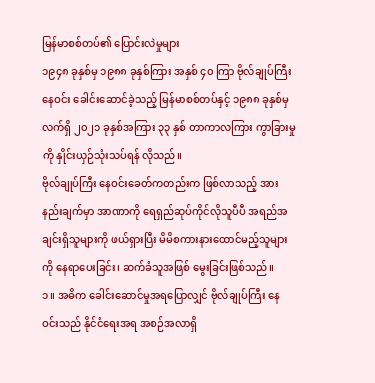မြန်မာစစ်တပ်၏ ပြောင်းလဲမှုများ
၁၉၄၈ ခုနှစ်မှ ၁၉၈၈ ခုနှစ်ကြား အနှစ် ၄၀ ကြာ ဗိုလ်ချုပ်ကြီး နေဝင်း ခေါင်းဆောင်ခဲ့သည့် မြန်မာစစ်တပ်နှင့် ၁၉၈၈ ခုနှစ်မှ လက်ရှိ ၂၀၂၁ ခုနှစ်အကြား ၃၃ နှစ် တာကာလကြား ကွာခြားမှုကို နှိုင်းယှဉ်သုံးသပ်ရန် လိုသည်။
ဗိုလ်ချုပ်ကြီး နေဝင်းခေတ်ကတည်းက ဖြစ်လာသည့် အားနည်းချက်မှာ အာဏာကို ရေရှည်ဆုပ်ကိုင်လိုသူပီပီ အရည်အချင်းရှိသူများကို ဖယ်ရှားပြီး မိမိစကားနားထောင်မည့်သူများကို နေရာပေးခြင်း၊ ဆက်ခံသူအဖြစ် မွေးခြင်းဖြစ်သည်။
၁။ အဓိက ခေါင်းဆောင်မှုအရပြောလျှင် ဗိုလ်ချုပ်ကြီး နေဝင်းသည် နိုင်ငံရေးအရ အစဉ်အလာရှိ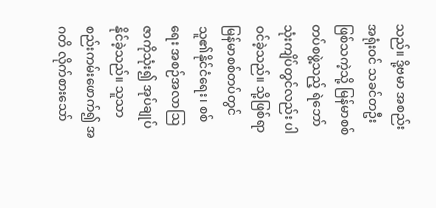သည်။ ဒို့ဗမာ အစည်းအရုံးဝင် သခင်တဦးဖြစ်သကဲ့သို့ မြန်မာစစ်တပ်စဖွဲ့သည့် ရဲဘော် သုံးကျိပ်တွင်လည်း ပါဝင်ခဲ့သည်။ သို့ဖြစ်ရာ မြန်မာစစ်တပ်တွင် သူ၏နိုင်ငံရေး၊ စစ်ရေး အစဉ်အလာဩဇာကိုသုံး၍ အုပ်ချုပ်နိုင်ခဲ့သည်။ သူသာ စည်းကမ်းဖောက်၍ အဂတိ လိုက်စားသော်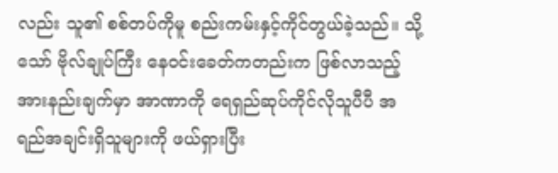လည်း သူ၏ စစ်တပ်ကိုမူ စည်းကမ်းနှင့်ကိုင်တွယ်ခဲ့သည်။ သို့သော် ဗိုလ်ချုပ်ကြီး နေဝင်းခေတ်ကတည်းက ဖြစ်လာသည့် အားနည်းချက်မှာ အာဏာကို ရေရှည်ဆုပ်ကိုင်လိုသူပီပီ အရည်အချင်းရှိသူများကို ဖယ်ရှားပြီး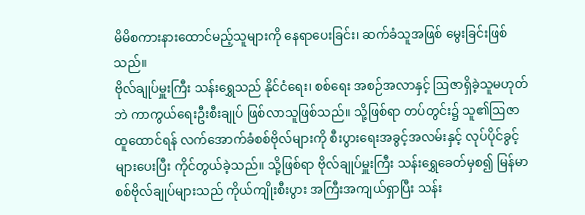မိမိစကားနားထောင်မည့်သူများကို နေရာပေးခြင်း၊ ဆက်ခံသူအဖြစ် မွေးခြင်းဖြစ်သည်။
ဗိုလ်ချုပ်မှူးကြီး သန်းရွှေသည် နိုင်ငံရေး၊ စစ်ရေး အစဉ်အလာနှင့် ဩဇာရှိခဲ့သူမဟုတ်ဘဲ ကာကွယ်ရေးဦးစီးချုပ် ဖြစ်လာသူဖြစ်သည်။ သို့ဖြစ်ရာ တပ်တွင်း၌ သူ၏ဩဇာထူထောင်ရန် လက်အောက်ခံစစ်ဗိုလ်များကို စီးပွားရေးအခွင့်အလမ်းနှင့် လုပ်ပိုင်ခွင့်များပေးပြီး ကိုင်တွယ်ခဲ့သည်။ သို့ဖြစ်ရာ ဗိုလ်ချုပ်မှူးကြီး သန်းရွှေခေတ်မှစ၍ မြန်မာစစ်ဗိုလ်ချုပ်များသည် ကိုယ်ကျိုးစီးပွား အကြီးအကျယ်ရှာပြီး သန်း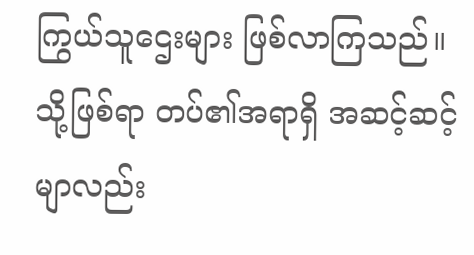ကြွယ်သူဌေးများ ဖြစ်လာကြသည်။ သို့ဖြစ်ရာ တပ်၏အရာရှိ အဆင့်ဆင့်မျာလည်း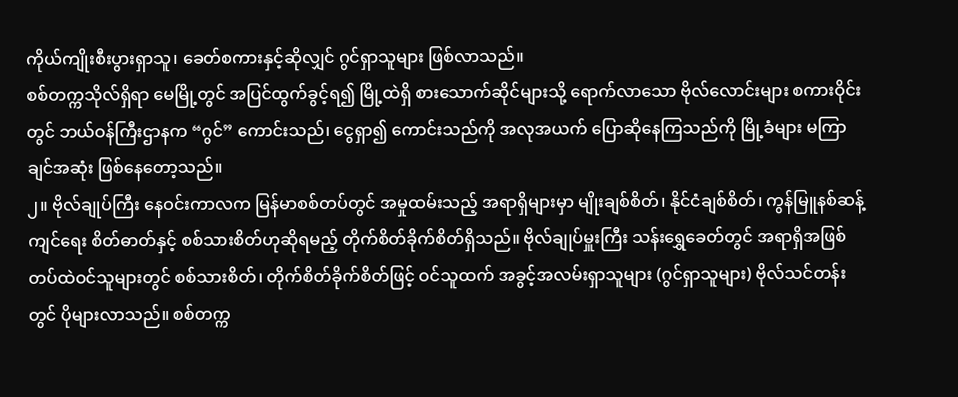ကိုယ်ကျိုးစီးပွားရှာသူ၊ ခေတ်စကားနှင့်ဆိုလျှင် ဂွင်ရှာသူများ ဖြစ်လာသည်။
စစ်တက္ကသိုလ်ရှိရာ မေမြို့တွင် အပြင်ထွက်ခွင့်ရ၍ မြို့ထဲရှိ စားသောက်ဆိုင်များသို့ ရောက်လာသော ဗိုလ်လောင်းများ စကားဝိုင်းတွင် ဘယ်ဝန်ကြီးဌာနက “ဂွင်” ကောင်းသည်၊ ငွေရှာ၍ ကောင်းသည်ကို အလုအယက် ပြောဆိုနေကြသည်ကို မြို့ခံများ မကြာချင်အဆုံး ဖြစ်နေတော့သည်။
၂။ ဗိုလ်ချုပ်ကြီး နေဝင်းကာလက မြန်မာစစ်တပ်တွင် အမှုထမ်းသည့် အရာရှိများမှာ မျိုးချစ်စိတ်၊ နိုင်ငံချစ်စိတ်၊ ကွန်မြူနစ်ဆန့်ကျင်ရေး စိတ်ဓာတ်နှင့် စစ်သားစိတ်ဟုဆိုရမည့် တိုက်စိတ်ခိုက်စိတ်ရှိသည်။ ဗိုလ်ချုပ်မှူးကြီး သန်းရွှေခေတ်တွင် အရာရှိအဖြစ် တပ်ထဲဝင်သူများတွင် စစ်သားစိတ်၊ တိုက်စိတ်ခိုက်စိတ်ဖြင့် ဝင်သူထက် အခွင့်အလမ်းရှာသူများ (ဂွင်ရှာသူများ) ဗိုလ်သင်တန်းတွင် ပိုများလာသည်။ စစ်တက္က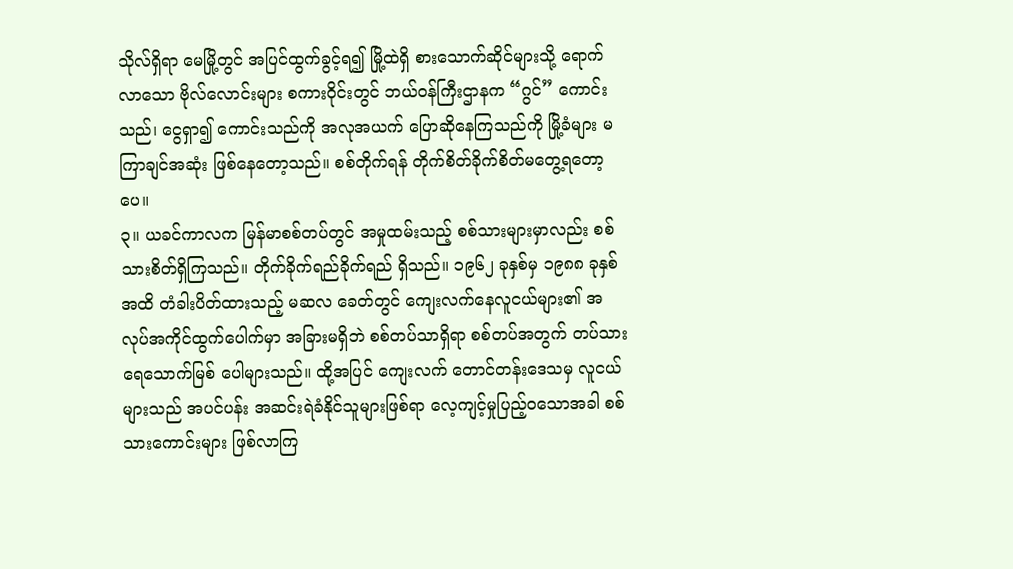သိုလ်ရှိရာ မေမြို့တွင် အပြင်ထွက်ခွင့်ရ၍ မြို့ထဲရှိ စားသောက်ဆိုင်များသို့ ရောက်လာသော ဗိုလ်လောင်းများ စကားဝိုင်းတွင် ဘယ်ဝန်ကြီးဌာနက “ဂွင်” ကောင်းသည်၊ ငွေရှာ၍ ကောင်းသည်ကို အလုအယက် ပြောဆိုနေကြသည်ကို မြို့ခံများ မကြာချင်အဆုံး ဖြစ်နေတော့သည်။ စစ်တိုက်ရန် တိုက်စိတ်ခိုက်စိတ်မတွေ့ရတော့ပေ။
၃။ ယခင်ကာလက မြန်မာစစ်တပ်တွင် အမှုထမ်းသည့် စစ်သားများမှာလည်း စစ်သားစိတ်ရှိကြသည်။ တိုက်ခိုက်ရည်ခိုက်ရည် ရှိသည်။ ၁၉၆၂ ခုနှစ်မှ ၁၉၈၈ ခုနှစ်အထိ တံခါးပိတ်ထားသည့် မဆလ ခေတ်တွင် ကျေးလက်နေလူငယ်များ၏ အလုပ်အကိုင်ထွက်ပေါက်မှာ အခြားမရှိဘဲ စစ်တပ်သာရှိရာ စစ်တပ်အတွက် တပ်သားရေသောက်မြစ် ပေါများသည်။ ထို့အပြင် ကျေးလက် တောင်တန်းဒေသမှ လူငယ်များသည် အပင်ပန်း အဆင်းရဲခံနိုင်သူများဖြစ်ရာ လေ့ကျင့်မှုပြည့်ဝသောအခါ စစ်သားကောင်းများ ဖြစ်လာကြ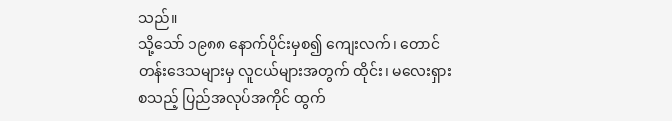သည်။
သို့သော် ၁၉၈၈ နောက်ပိုင်းမှစ၍ ကျေးလက်၊ တောင်တန်းဒေသများမှ လူငယ်များအတွက် ထိုင်း၊ မလေးရှားစသည့် ပြည်အလုပ်အကိုင် ထွက်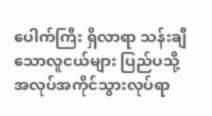ပေါက်ကြီး ရှိလာရာ သန်းချီသောလူငယ်များ ပြည်ပသို့ အလုပ်အကိုင်သွားလုပ်ရာ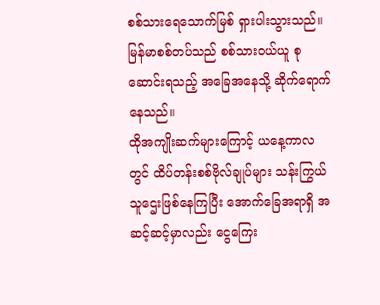စစ်သားရေသောက်မြစ် ရှားပါးသွားသည်။ မြန်မာစစ်တပ်သည် စစ်သားဝယ်ယူ စုဆောင်းရသည့် အခြေအနေသို့ ဆိုက်ရောက်နေသည်။
ထိုအကျိုးဆက်များကြောင့် ယနေ့ကာလတွင် ထိပ်တန်းစစ်ဗိုလ်ချုပ်များ သန်းကြွယ်သူဌေးဖြစ်နေကြပြီး အောက်ခြေအရာရှိ အဆင့်ဆင့်မှာလည်း ငွေကြေး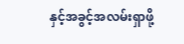နှင့်အခွင့်အလမ်းရှာဖို့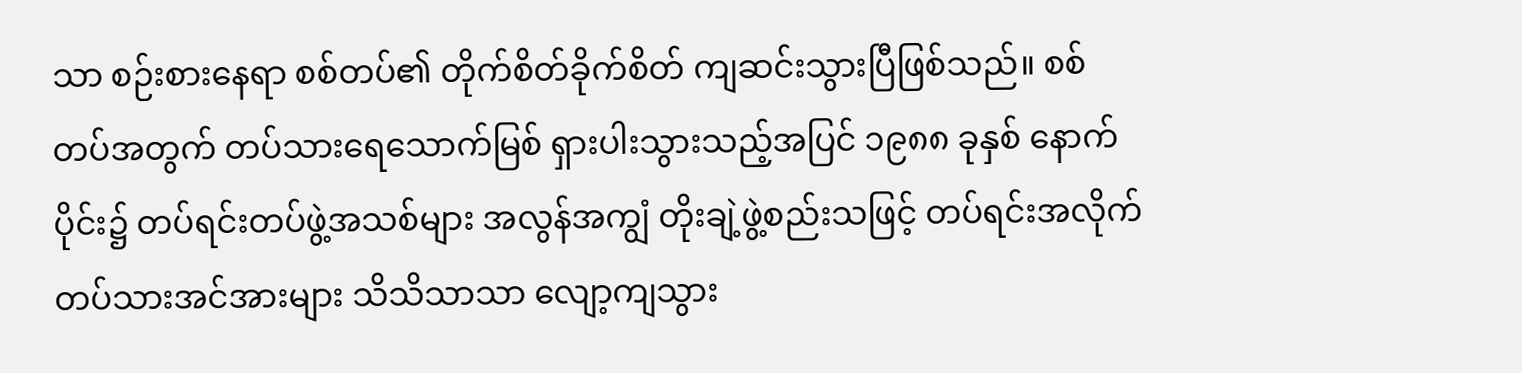သာ စဉ်းစားနေရာ စစ်တပ်၏ တိုက်စိတ်ခိုက်စိတ် ကျဆင်းသွားပြီဖြစ်သည်။ စစ်တပ်အတွက် တပ်သားရေသောက်မြစ် ရှားပါးသွားသည့်အပြင် ၁၉၈၈ ခုနှစ် နောက်ပိုင်း၌ တပ်ရင်းတပ်ဖွဲ့အသစ်များ အလွန်အကျွံ တိုးချဲ့ဖွဲ့စည်းသဖြင့် တပ်ရင်းအလိုက် တပ်သားအင်အားများ သိသိသာသာ လျော့ကျသွား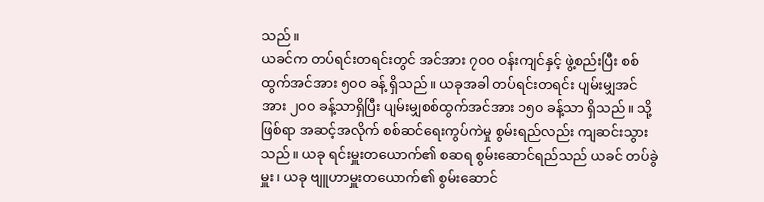သည်။
ယခင်က တပ်ရင်းတရင်းတွင် အင်အား ၇၀၀ ဝန်းကျင်နှင့် ဖွဲ့စည်းပြီး စစ်ထွက်အင်အား ၅၀၀ ခန့် ရှိသည်။ ယခုအခါ တပ်ရင်းတရင်း ပျမ်းမျှအင်အား ၂၀၀ ခန့်သာရှိပြီး ပျမ်းမျှစစ်ထွက်အင်အား ၁၅၀ ခန့်သာ ရှိသည်။ သို့ဖြစ်ရာ အဆင့်အလိုက် စစ်ဆင်ရေးကွပ်ကဲမှု စွမ်းရည်လည်း ကျဆင်းသွားသည်။ ယခု ရင်းမှူးတယောက်၏ စဆရ စွမ်းဆောင်ရည်သည် ယခင် တပ်ခွဲမှူး၊ ယခု ဗျူဟာမှူးတယောက်၏ စွမ်းဆောင်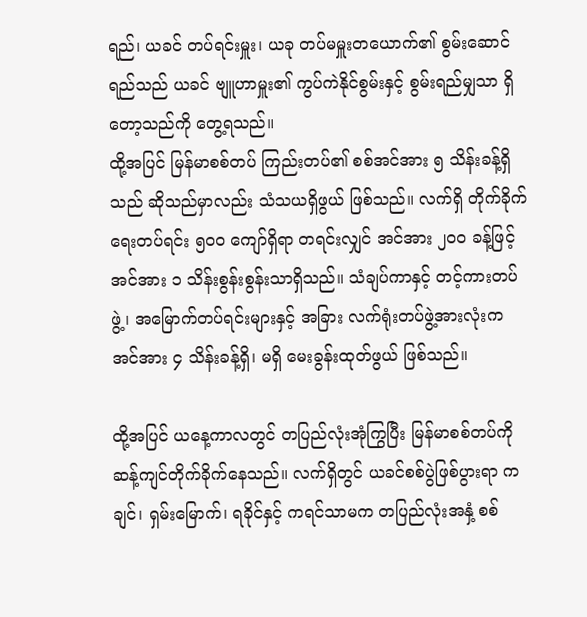ရည်၊ ယခင် တပ်ရင်းမှူး၊ ယခု တပ်မမှူးတယောက်၏ စွမ်းဆောင်ရည်သည် ယခင် ဗျူဟာမှူး၏ ကွပ်ကဲနိုင်စွမ်းနှင့် စွမ်းရည်မျှသာ ရှိတော့သည်ကို တွေ့ရသည်။
ထို့အပြင် မြန်မာစစ်တပ် ကြည်းတပ်၏ စစ်အင်အား ၅ သိန်းခန့်ရှိသည် ဆိုသည်မှာလည်း သံသယရှိဖွယ် ဖြစ်သည်။ လက်ရှိ တိုက်ခိုက်ရေးတပ်ရင်း ၅၀၀ ကျော်ရှိရာ တရင်းလျှင် အင်အား ၂၀၀ ခန့်ဖြင့် အင်အား ၁ သိန်းစွန်းစွန်းသာရှိသည်။ သံချပ်ကာနှင့် တင့်ကားတပ်ဖွဲ့၊ အမြောက်တပ်ရင်းများနှင့် အခြား လက်ရုံးတပ်ဖွဲ့အားလုံးက အင်အား ၄ သိန်းခန့်ရှိ၊ မရှိ မေးခွန်းထုတ်ဖွယ် ဖြစ်သည်။

ထို့အပြင် ယနေ့ကာလတွင် တပြည်လုံးအုံကြွပြီး မြန်မာစစ်တပ်ကို ဆန့်ကျင်တိုက်ခိုက်နေသည်။ လက်ရှိတွင် ယခင်စစ်ပွဲဖြစ်ပွားရာ ကချင်၊ ရှမ်းမြောက်၊ ရခိုင်နှင့် ကရင်သာမက တပြည်လုံးအနှံ့ စစ်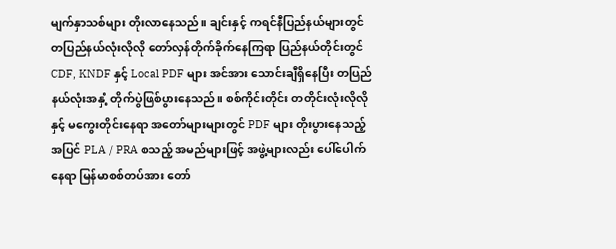မျက်နှာသစ်များ တိုးလာနေသည်။ ချင်းနှင့် ကရင်နီပြည်နယ်များတွင် တပြည်နယ်လုံးလိုလို တော်လှန်တိုက်ခိုက်နေကြရာ ပြည်နယ်တိုင်းတွင် CDF, KNDF နှင့် Local PDF များ အင်အား သောင်းချီရှိနေပြီး တပြည်နယ်လုံးအနှံ့ တိုက်ပွဲဖြစ်ပွားနေသည်။ စစ်ကိုင်းတိုင်း တတိုင်းလုံးလိုလိုနှင့် မကွေးတိုင်းနေရာ အတော်များများတွင် PDF များ တိုးပွားနေသည့်အပြင် PLA / PRA စသည့် အမည်များဖြင့် အဖွဲ့များလည်း ပေါ်ပေါက်နေရာ မြန်မာစစ်တပ်အား တော်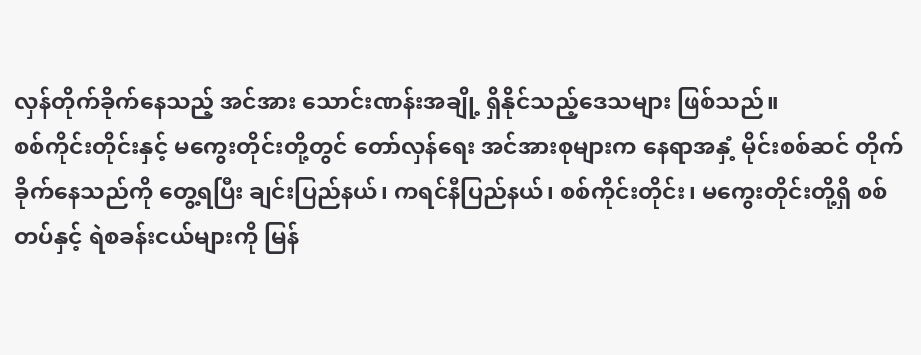လှန်တိုက်ခိုက်နေသည့် အင်အား သောင်းဏန်းအချို့ ရှိနိုင်သည့်ဒေသများ ဖြစ်သည်။
စစ်ကိုင်းတိုင်းနှင့် မကွေးတိုင်းတို့တွင် တော်လှန်ရေး အင်အားစုများက နေရာအနှံ့ မိုင်းစစ်ဆင် တိုက်ခိုက်နေသည်ကို တွေ့ရပြီး ချင်းပြည်နယ်၊ ကရင်နီပြည်နယ်၊ စစ်ကိုင်းတိုင်း၊ မကွေးတိုင်းတို့ရှိ စစ်တပ်နှင့် ရဲစခန်းငယ်များကို မြန်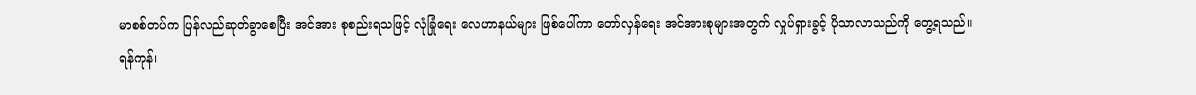မာစစ်တပ်က ပြန်လည်ဆုတ်ခွာစေပြီး အင်အား စုစည်းရသဖြင့် လုံခြုံရေး လေဟာနယ်များ ဖြစ်ပေါ်ကာ တော်လှန်ရေး အင်အားစုများအတွက် လှုပ်ရှားခွင့် ပိုသာလာသည်ကို တွေ့ရသည်။
ရန်ကုန်၊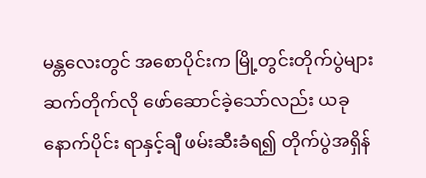မန္တလေးတွင် အစောပိုင်းက မြို့တွင်းတိုက်ပွဲများ ဆက်တိုက်လို ဖော်ဆောင်ခဲ့သော်လည်း ယခုနောက်ပိုင်း ရာနှင့်ချီ ဖမ်းဆီးခံရ၍ တိုက်ပွဲအရှိန်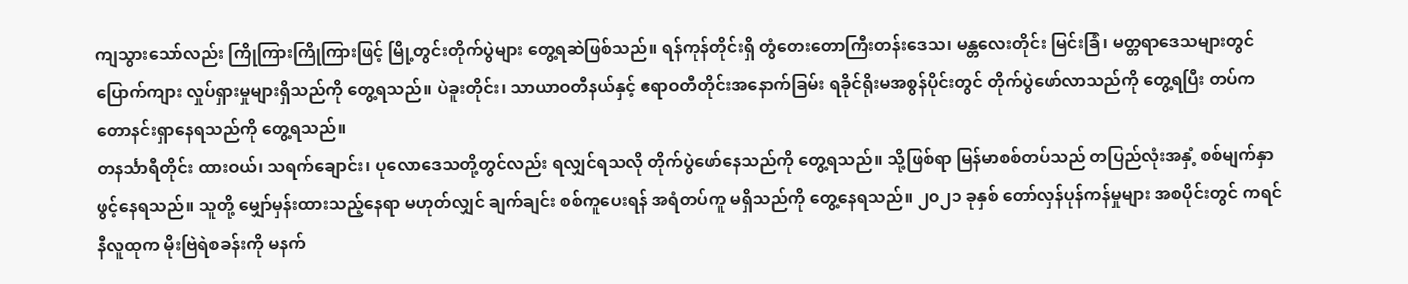ကျသွားသော်လည်း ကြိုကြားကြိုကြားဖြင့် မြို့တွင်းတိုက်ပွဲများ တွေ့ရဆဲဖြစ်သည်။ ရန်ကုန်တိုင်းရှိ တွံတေးတောကြီးတန်းဒေသ၊ မန္တလေးတိုင်း မြင်းခြံ၊ မတ္တရာဒေသများတွင် ပြောက်ကျား လှုပ်ရှားမှုများရှိသည်ကို တွေ့ရသည်။ ပဲခူးတိုင်း၊ သာယာဝတီနယ်နှင့် ဧရာဝတီတိုင်းအနောက်ခြမ်း ရခိုင်ရိုးမအစွန်ပိုင်းတွင် တိုက်ပွဲဖော်လာသည်ကို တွေ့ရပြီး တပ်က တောနင်းရှာနေရသည်ကို တွေ့ရသည်။
တနင်္သာရီတိုင်း ထားဝယ်၊ သရက်ချောင်း၊ ပုလောဒေသတို့တွင်လည်း ရလျှင်ရသလို တိုက်ပွဲဖော်နေသည်ကို တွေ့ရသည်။ သို့ဖြစ်ရာ မြန်မာစစ်တပ်သည် တပြည်လုံးအနှံ့ စစ်မျက်နှာဖွင့်နေရသည်။ သူတို့ မျှော်မှန်းထားသည့်နေရာ မဟုတ်လျှင် ချက်ချင်း စစ်ကူပေးရန် အရံတပ်ကူ မရှိသည်ကို တွေ့နေရသည်။ ၂၀၂၁ ခုနှစ် တော်လှန်ပုန်ကန်မှုများ အစပိုင်းတွင် ကရင်နီလူထုက မိုးဗြဲရဲစခန်းကို မနက်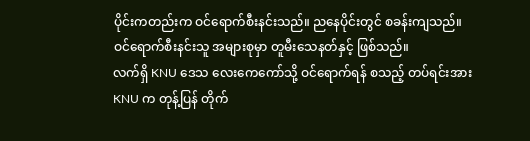ပိုင်းကတည်းက ဝင်ရောက်စီးနင်းသည်။ ညနေပိုင်းတွင် စခန်းကျသည်။ ဝင်ရောက်စီးနင်းသူ အများစုမှာ တူမီးသေနတ်နှင့် ဖြစ်သည်။
လက်ရှိ KNU ဒေသ လေးကေကော်သို့ ဝင်ရောက်ရန် စသည့် တပ်ရင်းအား KNU က တုန့်ပြန် တိုက်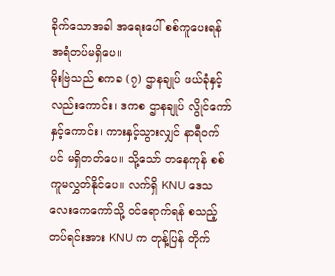ခိုက်သောအခါ အရေးပေါ် စစ်ကူပေးရန် အရံတပ်မရှိပေ။
မိုးဗြဲသည် စကခ (၇) ဌာနချုပ် ဖယ်ခုံနှင့်လည်းကောင်း၊ ဒကစ ဌာနချုပ် လွိုင်ကော်နှင့်ကောင်း၊ ကားနှင့်သွားလျှင် နာရီဝက်ပင် မရှိတတ်ပေ။ သို့သော် တနေကုန် စစ်ကူမလွှတ်နိုင်ပေ။ လက်ရှိ KNU ဒေသ လေးကေကော်သို့ ဝင်ရောက်ရန် စသည့် တပ်ရင်းအား KNU က တုန့်ပြန် တိုက်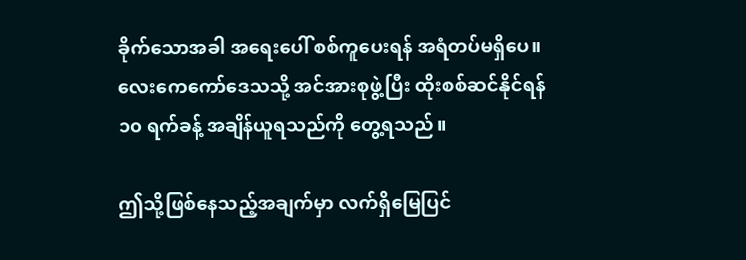ခိုက်သောအခါ အရေးပေါ် စစ်ကူပေးရန် အရံတပ်မရှိပေ။ လေးကေကော်ဒေသသို့ အင်အားစုဖွဲ့ပြီး ထိုးစစ်ဆင်နိုင်ရန် ၁၀ ရက်ခန့် အချိန်ယူရသည်ကို တွေ့ရသည်။

ဤသို့ဖြစ်နေသည့်အချက်မှာ လက်ရှိမြေပြင်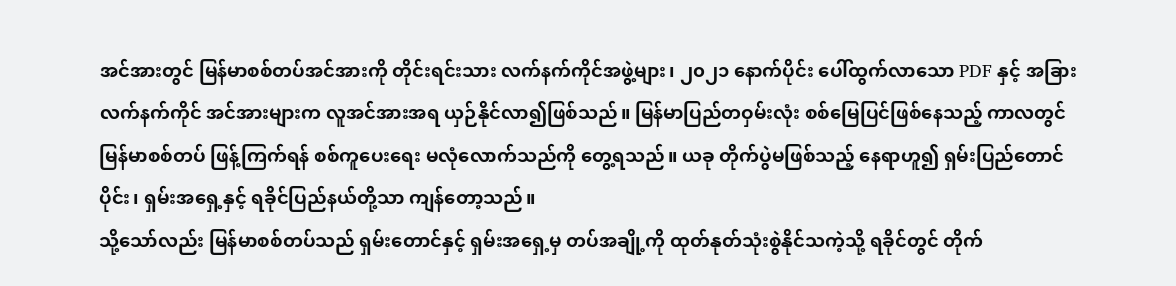အင်အားတွင် မြန်မာစစ်တပ်အင်အားကို တိုင်းရင်းသား လက်နက်ကိုင်အဖွဲ့များ၊ ၂၀၂၁ နောက်ပိုင်း ပေါ်ထွက်လာသော PDF နှင့် အခြား လက်နက်ကိုင် အင်အားများက လူအင်အားအရ ယှဉ်နိုင်လာ၍ဖြစ်သည်။ မြန်မာပြည်တဝှမ်းလုံး စစ်မြေပြင်ဖြစ်နေသည့် ကာလတွင် မြန်မာစစ်တပ် ဖြန့်ကြက်ရန် စစ်ကူပေးရေး မလုံလောက်သည်ကို တွေ့ရသည်။ ယခု တိုက်ပွဲမဖြစ်သည့် နေရာဟူ၍ ရှမ်းပြည်တောင်ပိုင်း၊ ရှမ်းအရှေ့နှင့် ရခိုင်ပြည်နယ်တို့သာ ကျန်တော့သည်။
သို့သော်လည်း မြန်မာစစ်တပ်သည် ရှမ်းတောင်နှင့် ရှမ်းအရှေ့မှ တပ်အချို့ကို ထုတ်နုတ်သုံးစွဲနိုင်သကဲ့သို့ ရခိုင်တွင် တိုက်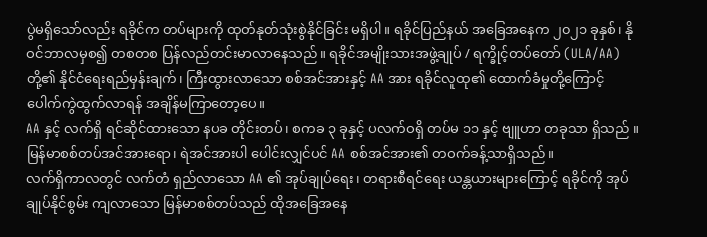ပွဲမရှိသော်လည်း ရခိုင်က တပ်များကို ထုတ်နုတ်သုံးစွဲနိုင်ခြင်း မရှိပါ။ ရခိုင်ပြည်နယ် အခြေအနေက ၂၀၂၁ ခုနှစ်၊ နိုဝင်ဘာလမှစ၍ တစတစ ပြန်လည်တင်းမာလာနေသည်။ ရခိုင်အမျိုးသားအဖွဲ့ချုပ် / ရက္ခိုင့်တပ်တော် (ULA/AA) တို့၏ နိုင်ငံရေးရည်မှန်းချက်၊ ကြီးထွားလာသော စစ်အင်အားနှင့် AA အား ရခိုင်လူထု၏ ထောက်ခံမှုတို့ကြောင့် ပေါက်ကွဲထွက်လာရန် အချိန်မကြာတော့ပေ။
AA နှင့် လက်ရှိ ရင်ဆိုင်ထားသော နပခ တိုင်းတပ်၊ စကခ ၃ ခုနှင့် ပလက်ဝရှိ တပ်မ ၁၁ နှင့် ဗျူဟာ တခုသာ ရှိသည် ။ မြန်မာစစ်တပ်အင်အားရော၊ ရဲအင်အားပါ ပေါင်းလျှင်ပင် AA စစ်အင်အား၏ တဝက်ခန့်သာရှိသည်။
လက်ရှိကာလတွင် လက်တံ ရှည်လာသော AA ၏ အုပ်ချုပ်ရေး၊ တရားစီရင်ရေး ယန္တယားများကြောင့် ရခိုင်ကို အုပ်ချုပ်နိုင်စွမ်း ကျလာသော မြန်မာစစ်တပ်သည် ထိုအခြေအနေ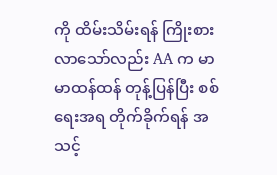ကို ထိမ်းသိမ်းရန် ကြိုးစားလာသော်လည်း AA က မာမာထန်ထန် တုန့်ပြန်ပြီး စစ်ရေးအရ တိုက်ခိုက်ရန် အသင့်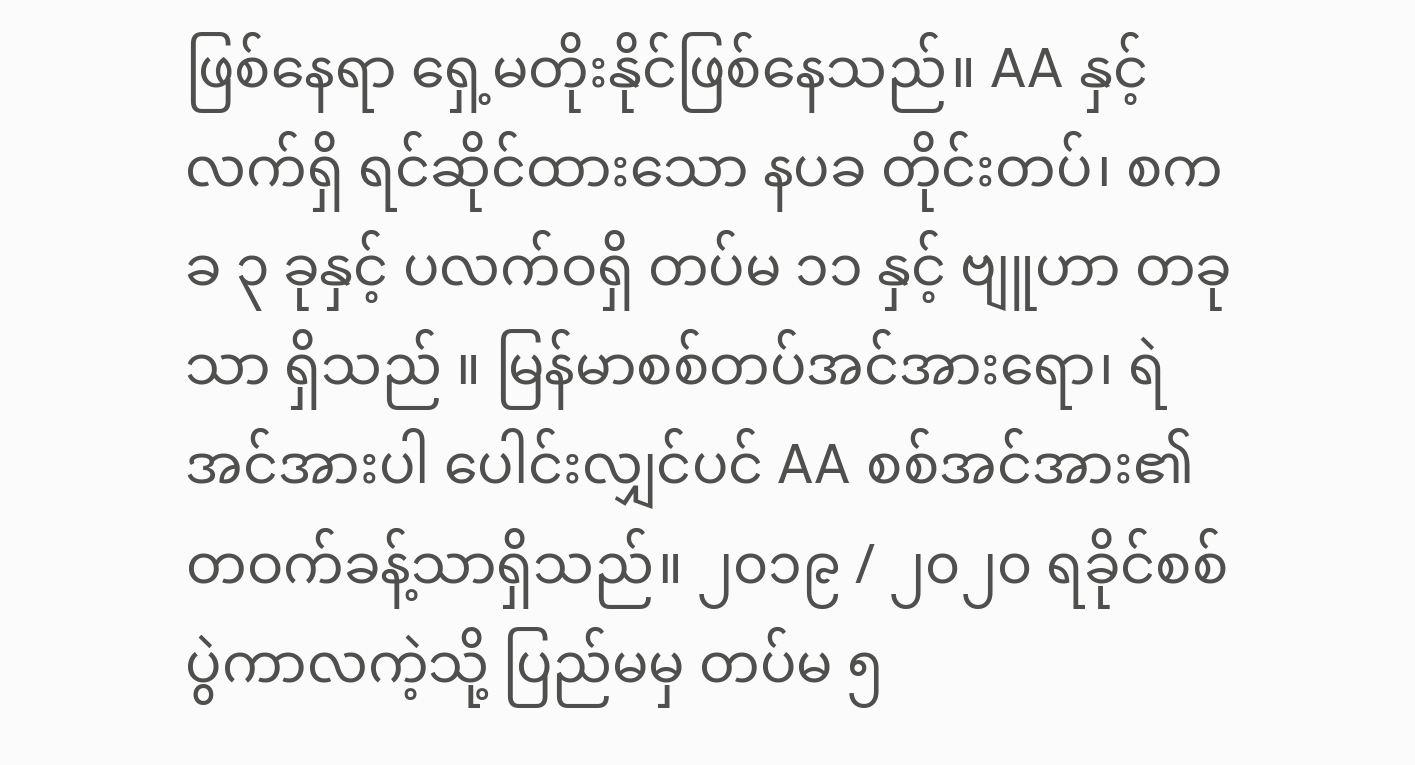ဖြစ်နေရာ ရှေ့မတိုးနိုင်ဖြစ်နေသည်။ AA နှင့် လက်ရှိ ရင်ဆိုင်ထားသော နပခ တိုင်းတပ်၊ စကခ ၃ ခုနှင့် ပလက်ဝရှိ တပ်မ ၁၁ နှင့် ဗျူဟာ တခုသာ ရှိသည် ။ မြန်မာစစ်တပ်အင်အားရော၊ ရဲအင်အားပါ ပေါင်းလျှင်ပင် AA စစ်အင်အား၏ တဝက်ခန့်သာရှိသည်။ ၂၀၁၉ / ၂၀၂၀ ရခိုင်စစ်ပွဲကာလကဲ့သို့ ပြည်မမှ တပ်မ ၅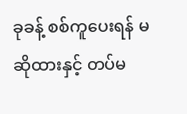ခုခန့် စစ်ကူပေးရန် မဆိုထားနှင့် တပ်မ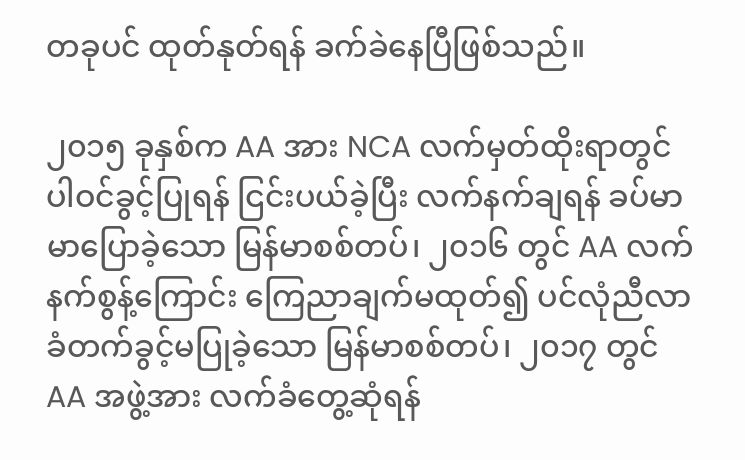တခုပင် ထုတ်နုတ်ရန် ခက်ခဲနေပြီဖြစ်သည်။

၂၀၁၅ ခုနှစ်က AA အား NCA လက်မှတ်ထိုးရာတွင် ပါဝင်ခွင့်ပြုရန် ငြင်းပယ်ခဲ့ပြီး လက်နက်ချရန် ခပ်မာမာပြောခဲ့သော မြန်မာစစ်တပ်၊ ၂၀၁၆ တွင် AA လက်နက်စွန့်ကြောင်း ကြေညာချက်မထုတ်၍ ပင်လုံညီလာခံတက်ခွင့်မပြုခဲ့သော မြန်မာစစ်တပ်၊ ၂၀၁၇ တွင် AA အဖွဲ့အား လက်ခံတွေ့ဆုံရန်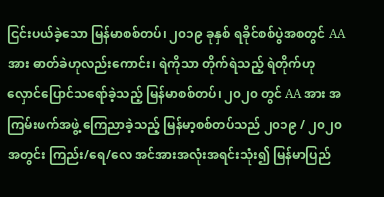ငြင်းပယ်ခဲ့သော မြန်မာစစ်တပ်၊ ၂၀၁၉ ခုနှစ် ရခိုင်စစ်ပွဲအစတွင် AA အား ဓာတ်ခဲဟုလည်းကောင်း၊ ရဲကိုသာ တိုက်ရဲသည့် ရဲတိုက်ဟု လှောင်ပြောင်သရော်ခဲ့သည့် မြန်မာစစ်တပ်၊ ၂၀၂၀ တွင် AA အား အကြမ်းဖက်အဖွဲ့ ကြေညာခဲ့သည့် မြန်မာ့စစ်တပ်သည် ၂၀၁၉ / ၂၀၂၀ အတွင်း ကြည်း/ရေ/လေ အင်အားအလုံးအရင်းသုံး၍ မြန်မာပြည်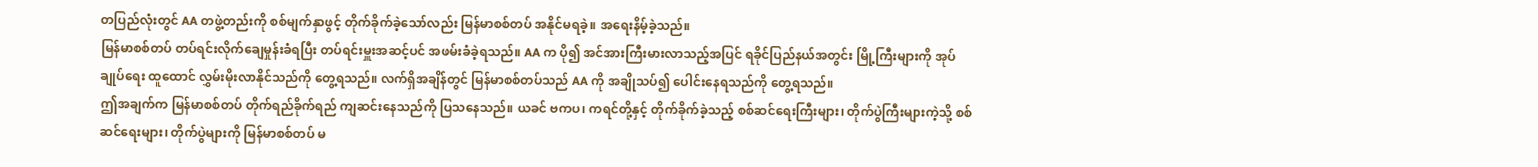တပြည်လုံးတွင် AA တဖွဲ့တည်းကို စစ်မျက်နှာဖွင့် တိုက်ခိုက်ခဲ့သော်လည်း မြန်မာစစ်တပ် အနိုင်မရခဲ့။ အရေးနိမ့်ခဲ့သည်။
မြန်မာစစ်တပ် တပ်ရင်းလိုက်ချေမှုန်းခံရပြီး တပ်ရင်းမှူးအဆင့်ပင် အဖမ်းခံခဲ့ရသည်။ AA က ပို၍ အင်အားကြီးမားလာသည့်အပြင် ရခိုင်ပြည်နယ်အတွင်း မြို့ကြီးများကို အုပ်ချုပ်ရေး ထူထောင် လွှမ်းမိုးလာနိုင်သည်ကို တွေ့ရသည်။ လက်ရှိအချိန်တွင် မြန်မာစစ်တပ်သည် AA ကို အချိုသပ်၍ ပေါင်းနေရသည်ကို တွေ့ရသည်။
ဤအချက်က မြန်မာစစ်တပ် တိုက်ရည်ခိုက်ရည် ကျဆင်းနေသည်ကို ပြသနေသည်။ ယခင် ဗကပ၊ ကရင်တို့နှင့် တိုက်ခိုက်ခဲ့သည့် စစ်ဆင်ရေးကြီးများ၊ တိုက်ပွဲကြီးများကဲ့သို့ စစ်ဆင်ရေးများ၊ တိုက်ပွဲများကို မြန်မာစစ်တပ် မ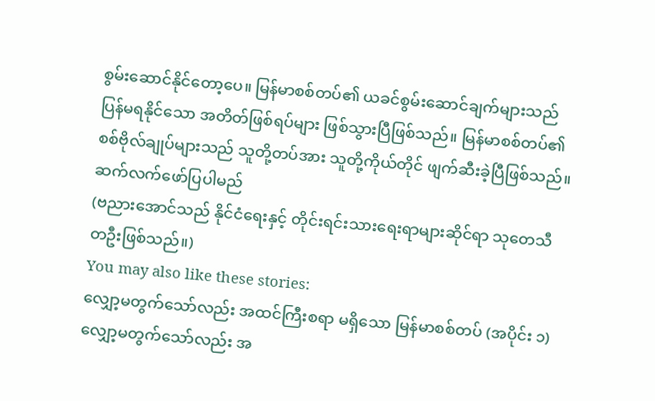စွမ်းဆောင်နိုင်တော့ပေ။ မြန်မာစစ်တပ်၏ ယခင်စွမ်းဆောင်ချက်များသည် ပြန်မရနိုင်သော အတိတ်ဖြစ်ရပ်များ ဖြစ်သွားပြီဖြစ်သည်။ မြန်မာစစ်တပ်၏ စစ်ဗိုလ်ချုပ်များသည် သူတို့တပ်အား သူတို့ကိုယ်တိုင် ဖျက်ဆီးခဲ့ပြီဖြစ်သည်။
ဆက်လက်ဖော်ပြပါမည်
(ဗညားအောင်သည် နိုင်ငံရေးနှင့် တိုင်းရင်းသားရေးရာများဆိုင်ရာ သုတေသီတဦးဖြစ်သည်။)
You may also like these stories:
လျှော့မတွက်သော်လည်း အထင်ကြီးစရာ မရှိသော မြန်မာစစ်တပ် (အပိုင်း ၁)
လျှော့မတွက်သော်လည်း အ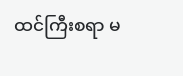ထင်ကြီးစရာ မ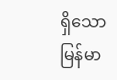ရှိသော မြန်မာ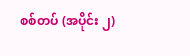စစ်တပ် (အပိုင်း ၂)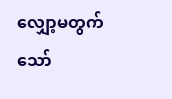လျှော့မတွက်သော်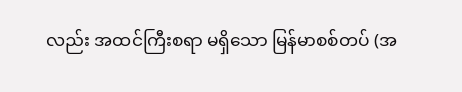လည်း အထင်ကြီးစရာ မရှိသော မြန်မာစစ်တပ် (အ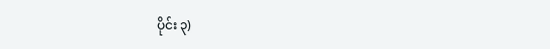ပိုင်း ၃)